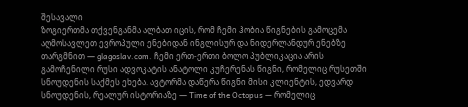შესავალი
ზოგიერთმა თქვენგანმა ალბათ იცის, რომ ჩემი ჰობია წიგნების გამოცემა აღმოსავლეთ ევროპული ენებიდან ინგლისურ და ნიდერლანდურ ენებზე თარგმნით — glagoslav.com. ჩემი ერთ-ერთი ბოლო პუბლიკაცია არის გამოჩენილი რუსი ადვოკატის ანატოლი კუჩერენას წიგნი, რომელიც რუსეთში სნოუდენის საქმეს ეხება. ავტორმა დაწერა წიგნი მისი კლიენტის, ედვარდ სნოუდენის, რეალურ ისტორიაზე — Time of the Octopus — რომელიც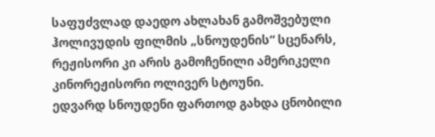საფუძვლად დაედო ახლახან გამოშვებული ჰოლივუდის ფილმის „სნოუდენის“ სცენარს, რეჟისორი კი არის გამოჩენილი ამერიკელი კინორეჟისორი ოლივერ სტოუნი.
ედვარდ სნოუდენი ფართოდ გახდა ცნობილი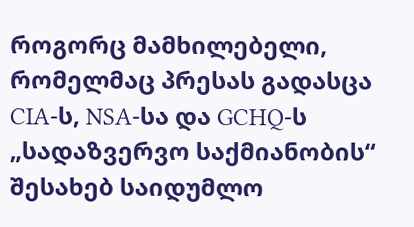როგორც მამხილებელი, რომელმაც პრესას გადასცა CIA-ს, NSA-სა და GCHQ-ს „სადაზვერვო საქმიანობის“ შესახებ საიდუმლო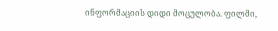ინფორმაციის დიდი მოცულობა. ფილმი,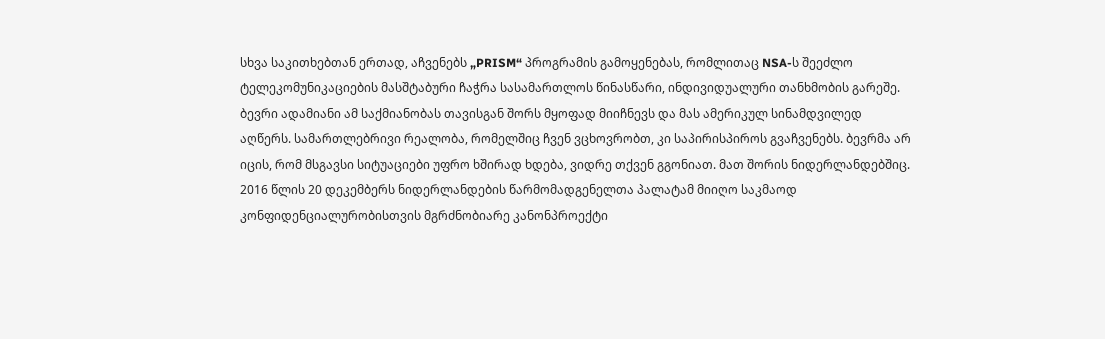სხვა საკითხებთან ერთად, აჩვენებს „PRISM“ პროგრამის გამოყენებას, რომლითაც NSA-ს შეეძლო ტელეკომუნიკაციების მასშტაბური ჩაჭრა სასამართლოს წინასწარი, ინდივიდუალური თანხმობის გარეშე. ბევრი ადამიანი ამ საქმიანობას თავისგან შორს მყოფად მიიჩნევს და მას ამერიკულ სინამდვილედ აღწერს. სამართლებრივი რეალობა, რომელშიც ჩვენ ვცხოვრობთ, კი საპირისპიროს გვაჩვენებს. ბევრმა არ იცის, რომ მსგავსი სიტუაციები უფრო ხშირად ხდება, ვიდრე თქვენ გგონიათ. მათ შორის ნიდერლანდებშიც. 2016 წლის 20 დეკემბერს ნიდერლანდების წარმომადგენელთა პალატამ მიიღო საკმაოდ კონფიდენციალურობისთვის მგრძნობიარე კანონპროექტი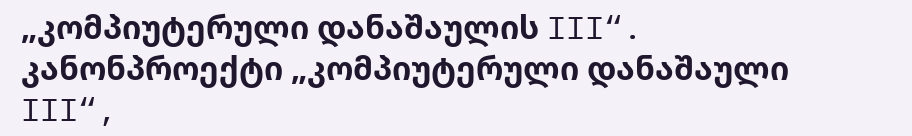„კომპიუტერული დანაშაულის III“.
კანონპროექტი „კომპიუტერული დანაშაული III“,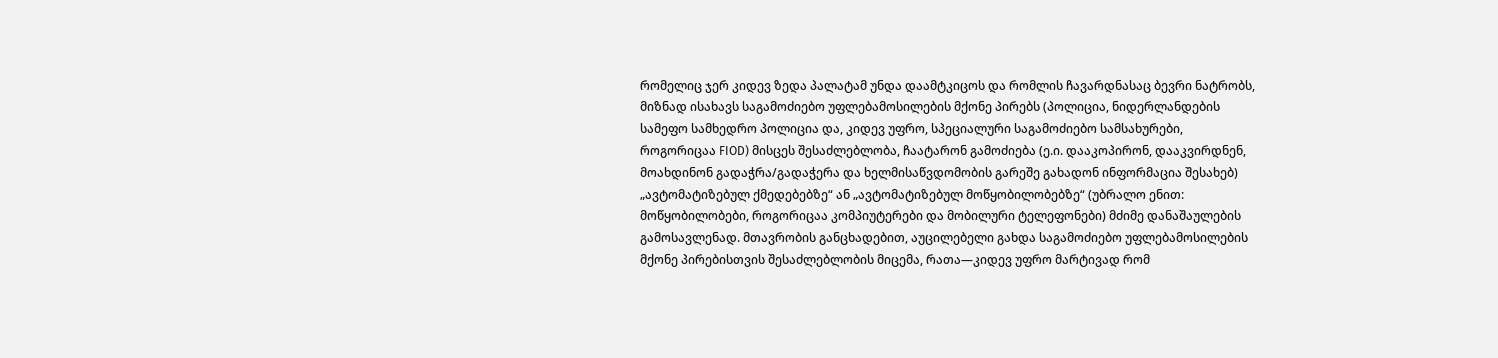რომელიც ჯერ კიდევ ზედა პალატამ უნდა დაამტკიცოს და რომლის ჩავარდნასაც ბევრი ნატრობს, მიზნად ისახავს საგამოძიებო უფლებამოსილების მქონე პირებს (პოლიცია, ნიდერლანდების სამეფო სამხედრო პოლიცია და, კიდევ უფრო, სპეციალური საგამოძიებო სამსახურები, როგორიცაა FIOD) მისცეს შესაძლებლობა, ჩაატარონ გამოძიება (ე.ი. დააკოპირონ, დააკვირდნენ, მოახდინონ გადაჭრა/გადაჭერა და ხელმისაწვდომობის გარეშე გახადონ ინფორმაცია შესახებ) „ავტომატიზებულ ქმედებებზე“ ან „ავტომატიზებულ მოწყობილობებზე“ (უბრალო ენით: მოწყობილობები, როგორიცაა კომპიუტერები და მობილური ტელეფონები) მძიმე დანაშაულების გამოსავლენად. მთავრობის განცხადებით, აუცილებელი გახდა საგამოძიებო უფლებამოსილების მქონე პირებისთვის შესაძლებლობის მიცემა, რათა—კიდევ უფრო მარტივად რომ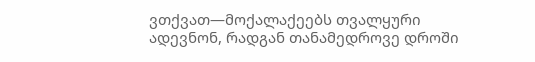ვთქვათ—მოქალაქეებს თვალყური ადევნონ, რადგან თანამედროვე დროში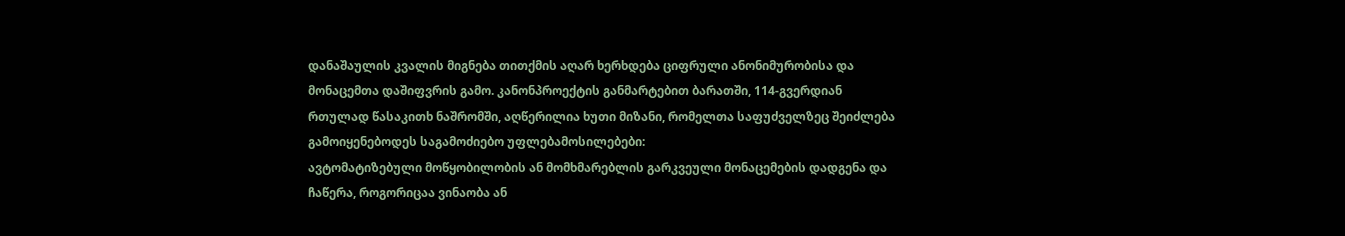დანაშაულის კვალის მიგნება თითქმის აღარ ხერხდება ციფრული ანონიმურობისა და მონაცემთა დაშიფვრის გამო. კანონპროექტის განმარტებით ბარათში, 114-გვერდიან რთულად წასაკითხ ნაშრომში, აღწერილია ხუთი მიზანი, რომელთა საფუძველზეც შეიძლება გამოიყენებოდეს საგამოძიებო უფლებამოსილებები:
ავტომატიზებული მოწყობილობის ან მომხმარებლის გარკვეული მონაცემების დადგენა და ჩაწერა, როგორიცაა ვინაობა ან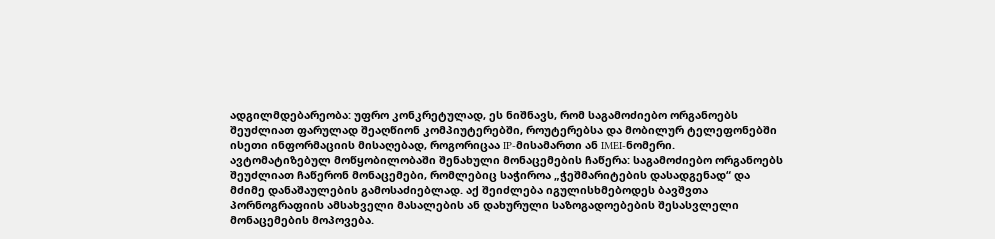ადგილმდებარეობა: უფრო კონკრეტულად, ეს ნიშნავს, რომ საგამოძიებო ორგანოებს შეუძლიათ ფარულად შეაღწიონ კომპიუტერებში, როუტერებსა და მობილურ ტელეფონებში ისეთი ინფორმაციის მისაღებად, როგორიცაა IP-მისამართი ან IMEI-ნომერი.
ავტომატიზებულ მოწყობილობაში შენახული მონაცემების ჩაწერა: საგამოძიებო ორგანოებს შეუძლიათ ჩაწერონ მონაცემები, რომლებიც საჭიროა „ჭეშმარიტების დასადგენად“ და მძიმე დანაშაულების გამოსაძიებლად. აქ შეიძლება იგულისხმებოდეს ბავშვთა პორნოგრაფიის ამსახველი მასალების ან დახურული საზოგადოებების შესასვლელი მონაცემების მოპოვება.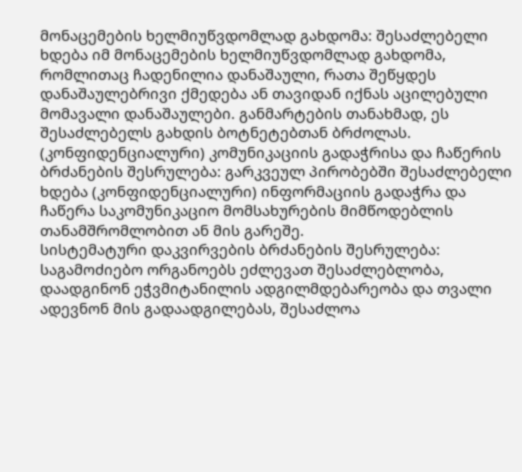მონაცემების ხელმიუწვდომლად გახდომა: შესაძლებელი ხდება იმ მონაცემების ხელმიუწვდომლად გახდომა, რომლითაც ჩადენილია დანაშაული, რათა შეწყდეს დანაშაულებრივი ქმედება ან თავიდან იქნას აცილებული მომავალი დანაშაულები. განმარტების თანახმად, ეს შესაძლებელს გახდის ბოტნეტებთან ბრძოლას.
(კონფიდენციალური) კომუნიკაციის გადაჭრისა და ჩაწერის ბრძანების შესრულება: გარკვეულ პირობებში შესაძლებელი ხდება (კონფიდენციალური) ინფორმაციის გადაჭრა და ჩაწერა საკომუნიკაციო მომსახურების მიმწოდებლის თანამშრომლობით ან მის გარეშე.
სისტემატური დაკვირვების ბრძანების შესრულება: საგამოძიებო ორგანოებს ეძლევათ შესაძლებლობა, დაადგინონ ეჭვმიტანილის ადგილმდებარეობა და თვალი ადევნონ მის გადაადგილებას, შესაძლოა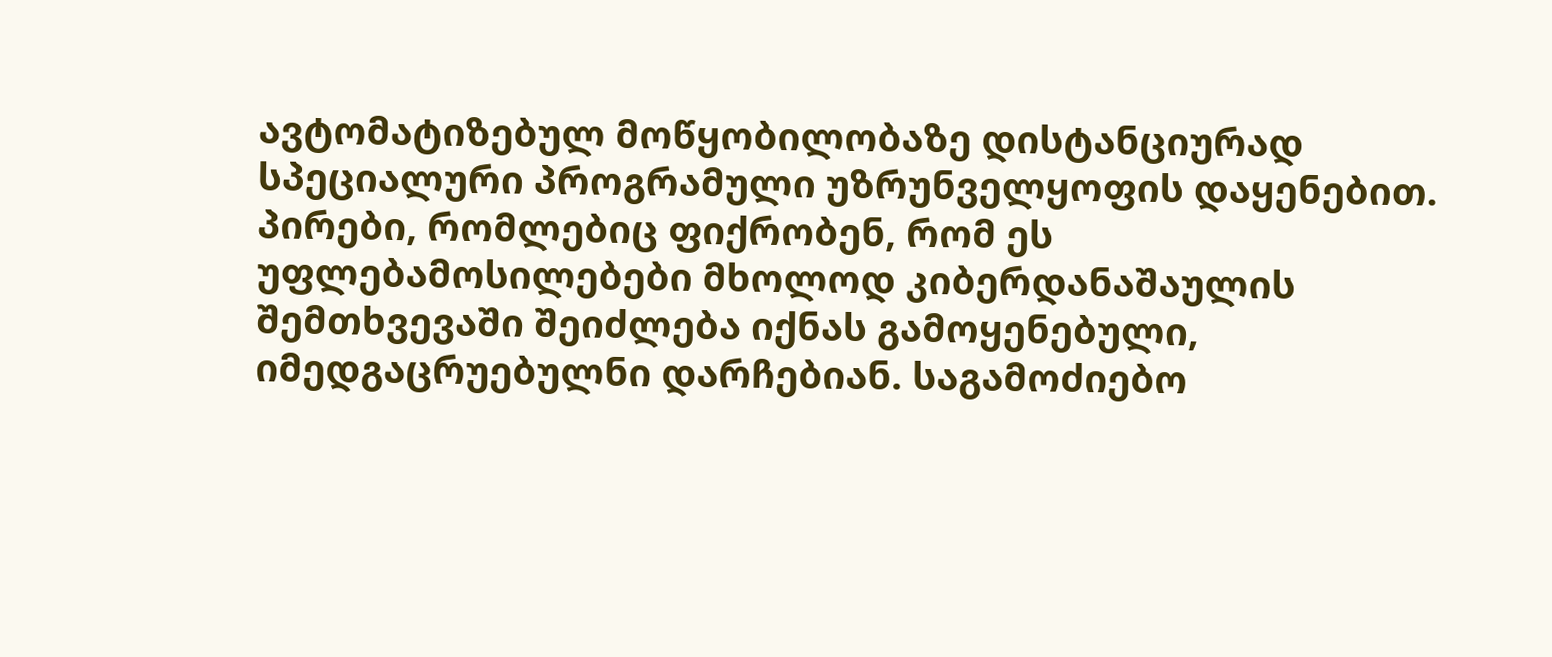ავტომატიზებულ მოწყობილობაზე დისტანციურად სპეციალური პროგრამული უზრუნველყოფის დაყენებით.
პირები, რომლებიც ფიქრობენ, რომ ეს უფლებამოსილებები მხოლოდ კიბერდანაშაულის შემთხვევაში შეიძლება იქნას გამოყენებული, იმედგაცრუებულნი დარჩებიან. საგამოძიებო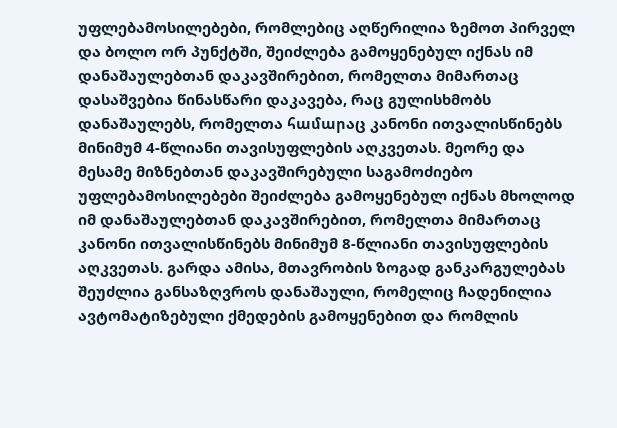უფლებამოსილებები, რომლებიც აღწერილია ზემოთ პირველ და ბოლო ორ პუნქტში, შეიძლება გამოყენებულ იქნას იმ დანაშაულებთან დაკავშირებით, რომელთა მიმართაც დასაშვებია წინასწარი დაკავება, რაც გულისხმობს დანაშაულებს, რომელთა համարაც კანონი ითვალისწინებს მინიმუმ 4-წლიანი თავისუფლების აღკვეთას. მეორე და მესამე მიზნებთან დაკავშირებული საგამოძიებო უფლებამოსილებები შეიძლება გამოყენებულ იქნას მხოლოდ იმ დანაშაულებთან დაკავშირებით, რომელთა მიმართაც კანონი ითვალისწინებს მინიმუმ 8-წლიანი თავისუფლების აღკვეთას. გარდა ამისა, მთავრობის ზოგად განკარგულებას შეუძლია განსაზღვროს დანაშაული, რომელიც ჩადენილია ავტომატიზებული ქმედების გამოყენებით და რომლის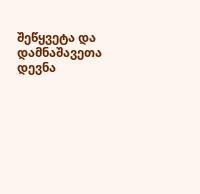შეწყვეტა და დამნაშავეთა დევნა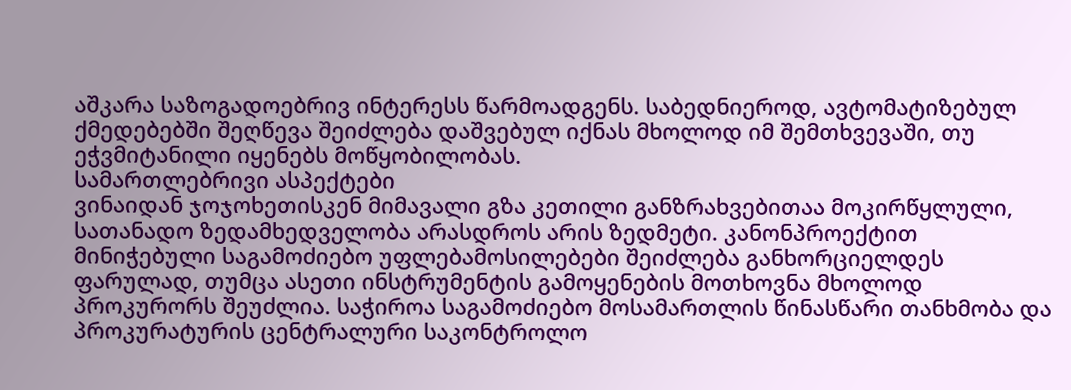აშკარა საზოგადოებრივ ინტერესს წარმოადგენს. საბედნიეროდ, ავტომატიზებულ ქმედებებში შეღწევა შეიძლება დაშვებულ იქნას მხოლოდ იმ შემთხვევაში, თუ ეჭვმიტანილი იყენებს მოწყობილობას.
სამართლებრივი ასპექტები
ვინაიდან ჯოჯოხეთისკენ მიმავალი გზა კეთილი განზრახვებითაა მოკირწყლული, სათანადო ზედამხედველობა არასდროს არის ზედმეტი. კანონპროექტით მინიჭებული საგამოძიებო უფლებამოსილებები შეიძლება განხორციელდეს ფარულად, თუმცა ასეთი ინსტრუმენტის გამოყენების მოთხოვნა მხოლოდ პროკურორს შეუძლია. საჭიროა საგამოძიებო მოსამართლის წინასწარი თანხმობა და პროკურატურის ცენტრალური საკონტროლო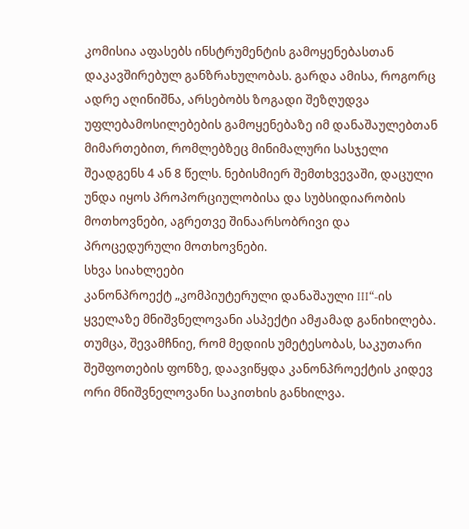კომისია აფასებს ინსტრუმენტის გამოყენებასთან დაკავშირებულ განზრახულობას. გარდა ამისა, როგორც ადრე აღინიშნა, არსებობს ზოგადი შეზღუდვა უფლებამოსილებების გამოყენებაზე იმ დანაშაულებთან მიმართებით, რომლებზეც მინიმალური სასჯელი შეადგენს 4 ან 8 წელს. ნებისმიერ შემთხვევაში, დაცული უნდა იყოს პროპორციულობისა და სუბსიდიარობის მოთხოვნები, აგრეთვე შინაარსობრივი და პროცედურული მოთხოვნები.
სხვა სიახლეები
კანონპროექტ „კომპიუტერული დანაშაული III“-ის ყველაზე მნიშვნელოვანი ასპექტი ამჟამად განიხილება. თუმცა, შევამჩნიე, რომ მედიის უმეტესობას, საკუთარი შეშფოთების ფონზე, დაავიწყდა კანონპროექტის კიდევ ორი მნიშვნელოვანი საკითხის განხილვა.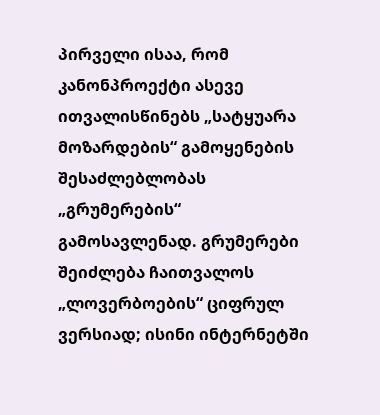პირველი ისაა, რომ კანონპროექტი ასევე ითვალისწინებს „სატყუარა მოზარდების“ გამოყენების შესაძლებლობას „გრუმერების“ გამოსავლენად. გრუმერები შეიძლება ჩაითვალოს „ლოვერბოების“ ციფრულ ვერსიად; ისინი ინტერნეტში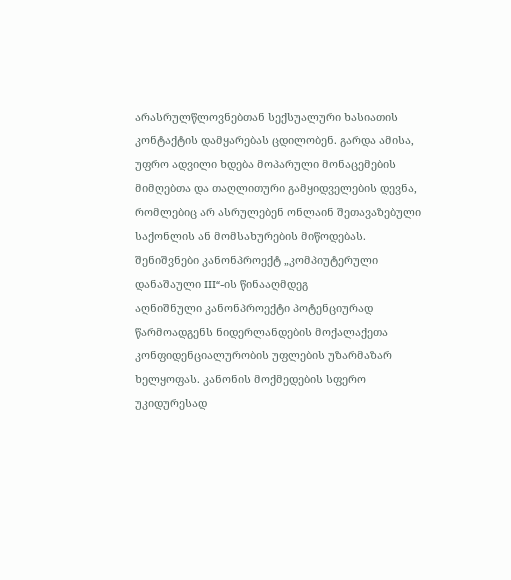არასრულწლოვნებთან სექსუალური ხასიათის კონტაქტის დამყარებას ცდილობენ. გარდა ამისა, უფრო ადვილი ხდება მოპარული მონაცემების მიმღებთა და თაღლითური გამყიდველების დევნა, რომლებიც არ ასრულებენ ონლაინ შეთავაზებული საქონლის ან მომსახურების მიწოდებას.
შენიშვნები კანონპროექტ „კომპიუტერული დანაშაული III“-ის წინააღმდეგ
აღნიშნული კანონპროექტი პოტენციურად წარმოადგენს ნიდერლანდების მოქალაქეთა კონფიდენციალურობის უფლების უზარმაზარ ხელყოფას. კანონის მოქმედების სფერო უკიდურესად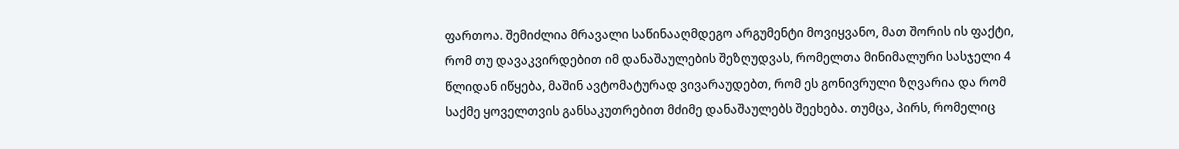ფართოა. შემიძლია მრავალი საწინააღმდეგო არგუმენტი მოვიყვანო, მათ შორის ის ფაქტი, რომ თუ დავაკვირდებით იმ დანაშაულების შეზღუდვას, რომელთა მინიმალური სასჯელი 4 წლიდან იწყება, მაშინ ავტომატურად ვივარაუდებთ, რომ ეს გონივრული ზღვარია და რომ საქმე ყოველთვის განსაკუთრებით მძიმე დანაშაულებს შეეხება. თუმცა, პირს, რომელიც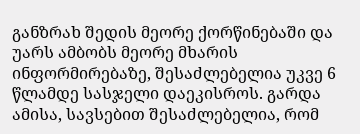განზრახ შედის მეორე ქორწინებაში და უარს ამბობს მეორე მხარის ინფორმირებაზე, შესაძლებელია უკვე 6 წლამდე სასჯელი დაეკისროს. გარდა ამისა, სავსებით შესაძლებელია, რომ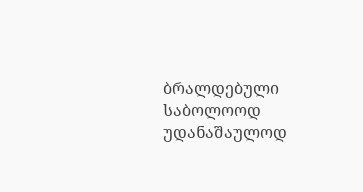ბრალდებული საბოლოოდ უდანაშაულოდ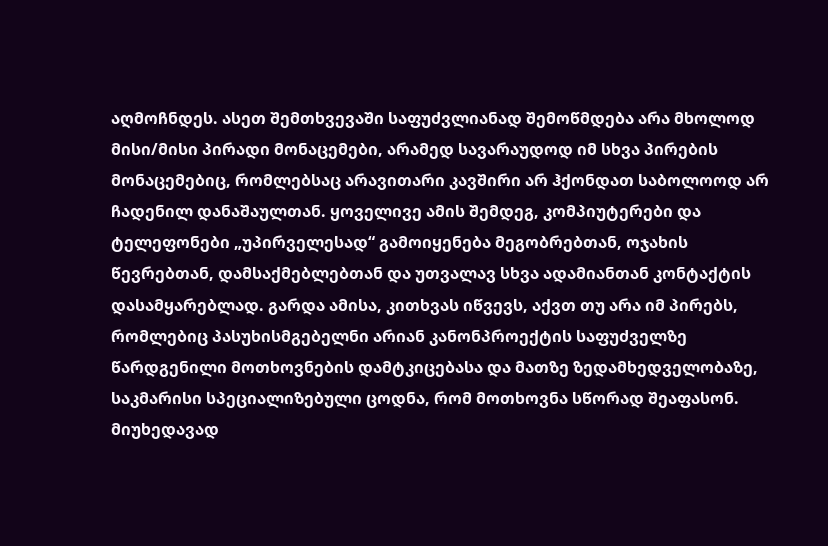აღმოჩნდეს. ასეთ შემთხვევაში საფუძვლიანად შემოწმდება არა მხოლოდ მისი/მისი პირადი მონაცემები, არამედ სავარაუდოდ იმ სხვა პირების მონაცემებიც, რომლებსაც არავითარი კავშირი არ ჰქონდათ საბოლოოდ არ ჩადენილ დანაშაულთან. ყოველივე ამის შემდეგ, კომპიუტერები და ტელეფონები „უპირველესად“ გამოიყენება მეგობრებთან, ოჯახის წევრებთან, დამსაქმებლებთან და უთვალავ სხვა ადამიანთან კონტაქტის დასამყარებლად. გარდა ამისა, კითხვას იწვევს, აქვთ თუ არა იმ პირებს, რომლებიც პასუხისმგებელნი არიან კანონპროექტის საფუძველზე წარდგენილი მოთხოვნების დამტკიცებასა და მათზე ზედამხედველობაზე, საკმარისი სპეციალიზებული ცოდნა, რომ მოთხოვნა სწორად შეაფასონ. მიუხედავად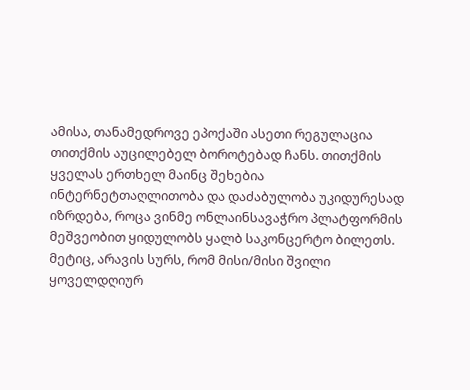ამისა, თანამედროვე ეპოქაში ასეთი რეგულაცია თითქმის აუცილებელ ბოროტებად ჩანს. თითქმის ყველას ერთხელ მაინც შეხებია ინტერნეტთაღლითობა და დაძაბულობა უკიდურესად იზრდება, როცა ვინმე ონლაინსავაჭრო პლატფორმის მეშვეობით ყიდულობს ყალბ საკონცერტო ბილეთს. მეტიც, არავის სურს, რომ მისი/მისი შვილი ყოველდღიურ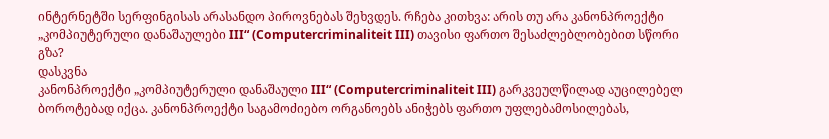ინტერნეტში სერფინგისას არასანდო პიროვნებას შეხვდეს. რჩება კითხვა: არის თუ არა კანონპროექტი „კომპიუტერული დანაშაულები III“ (Computercriminaliteit III) თავისი ფართო შესაძლებლობებით სწორი გზა?
დასკვნა
კანონპროექტი „კომპიუტერული დანაშაული III“ (Computercriminaliteit III) გარკვეულწილად აუცილებელ ბოროტებად იქცა. კანონპროექტი საგამოძიებო ორგანოებს ანიჭებს ფართო უფლებამოსილებას,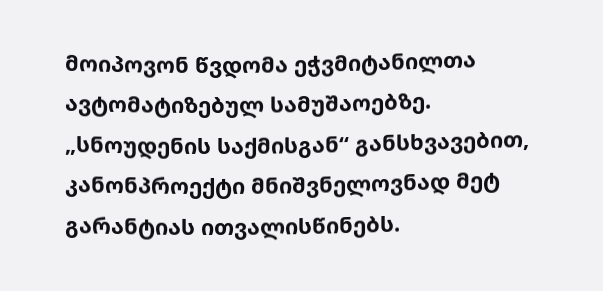მოიპოვონ წვდომა ეჭვმიტანილთა ავტომატიზებულ სამუშაოებზე. „სნოუდენის საქმისგან“ განსხვავებით, კანონპროექტი მნიშვნელოვნად მეტ გარანტიას ითვალისწინებს.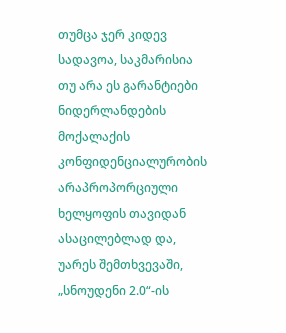თუმცა ჯერ კიდევ სადავოა, საკმარისია თუ არა ეს გარანტიები ნიდერლანდების მოქალაქის კონფიდენციალურობის არაპროპორციული ხელყოფის თავიდან ასაცილებლად და, უარეს შემთხვევაში, „სნოუდენი 2.0“-ის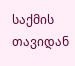საქმის თავიდან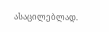ასაცილებლად.